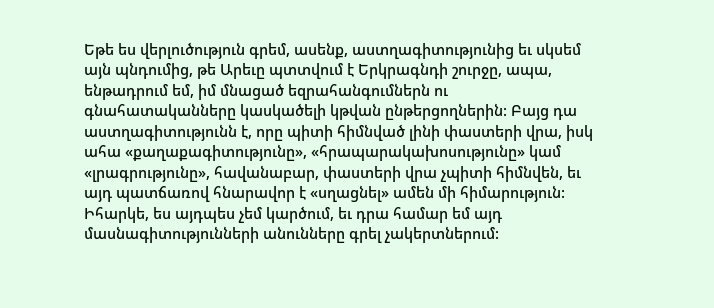Եթե ես վերլուծություն գրեմ, ասենք, աստղագիտությունից եւ սկսեմ այն պնդումից, թե Արեւը պտտվում է Երկրագնդի շուրջը, ապա, ենթադրում եմ, իմ մնացած եզրահանգումներն ու գնահատականները կասկածելի կթվան ընթերցողներին: Բայց դա աստղագիտությունն է, որը պիտի հիմնված լինի փաստերի վրա, իսկ ահա «քաղաքագիտությունը», «հրապարակախոսությունը» կամ «լրագրությունը», հավանաբար, փաստերի վրա չպիտի հիմնվեն, եւ այդ պատճառով հնարավոր է «սղացնել» ամեն մի հիմարություն: Իհարկե, ես այդպես չեմ կարծում, եւ դրա համար եմ այդ մասնագիտությունների անունները գրել չակերտներում: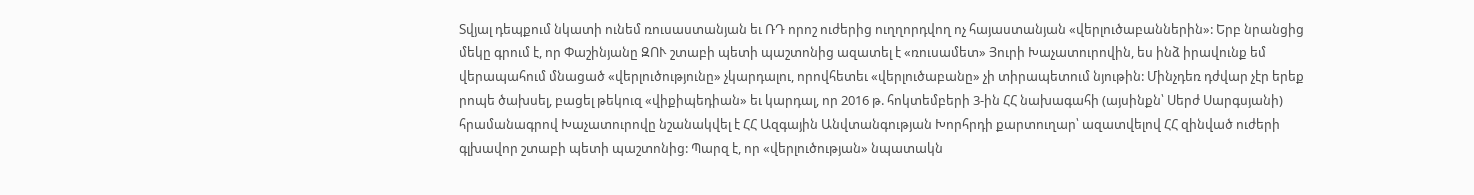Տվյալ դեպքում նկատի ունեմ ռուսաստանյան եւ ՌԴ որոշ ուժերից ուղղորդվող ոչ հայաստանյան «վերլուծաբաններին»: Երբ նրանցից մեկը գրում է, որ Փաշինյանը ԶՈՒ շտաբի պետի պաշտոնից ազատել է «ռուսամետ» Յուրի Խաչատուրովին, ես ինձ իրավունք եմ վերապահում մնացած «վերլուծությունը» չկարդալու, որովհետեւ «վերլուծաբանը» չի տիրապետում նյութին: Մինչդեռ դժվար չէր երեք րոպե ծախսել, բացել թեկուզ «վիքիպեդիան» եւ կարդալ, որ 2016 թ. հոկտեմբերի 3-ին ՀՀ նախագահի (այսինքն՝ Սերժ Սարգսյանի) հրամանագրով Խաչատուրովը նշանակվել է ՀՀ Ազգային Անվտանգության Խորհրդի քարտուղար՝ ազատվելով ՀՀ զինված ուժերի գլխավոր շտաբի պետի պաշտոնից: Պարզ է, որ «վերլուծության» նպատակն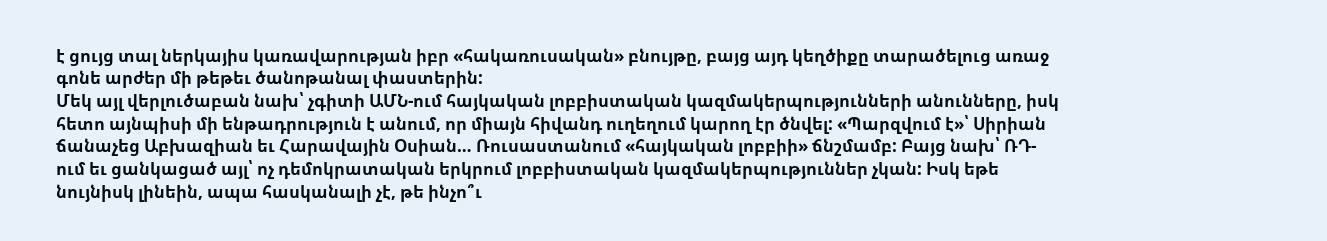է ցույց տալ ներկայիս կառավարության իբր «հակառուսական» բնույթը, բայց այդ կեղծիքը տարածելուց առաջ գոնե արժեր մի թեթեւ ծանոթանալ փաստերին:
Մեկ այլ վերլուծաբան նախ՝ չգիտի ԱՄՆ-ում հայկական լոբբիստական կազմակերպությունների անունները, իսկ հետո այնպիսի մի ենթադրություն է անում, որ միայն հիվանդ ուղեղում կարող էր ծնվել: «Պարզվում է»՝ Սիրիան ճանաչեց Աբխազիան եւ Հարավային Օսիան… Ռուսաստանում «հայկական լոբբիի» ճնշմամբ: Բայց նախ՝ ՌԴ-ում եւ ցանկացած այլ՝ ոչ դեմոկրատական երկրում լոբբիստական կազմակերպություններ չկան: Իսկ եթե նույնիսկ լինեին, ապա հասկանալի չէ, թե ինչո՞ւ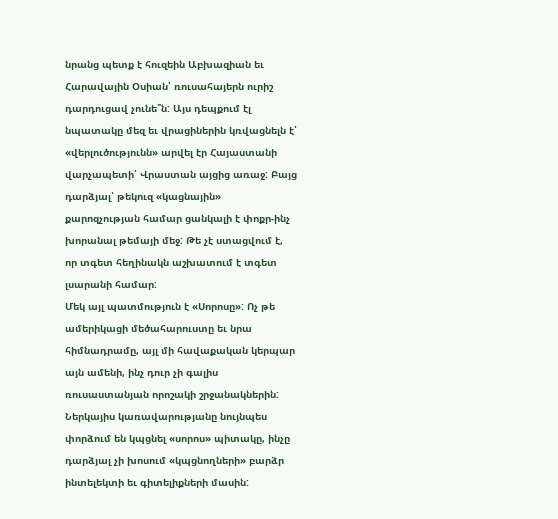նրանց պետք է հուզեին Աբխազիան եւ Հարավային Օսիան՝ ռուսահայերն ուրիշ դարդուցավ չունե՞ն: Այս դեպքում էլ նպատակը մեզ եւ վրացիներին կռվացնելն է՝ «վերլուծությունն» արվել էր Հայաստանի վարչապետի՝ Վրաստան այցից առաջ: Բայց դարձյալ՝ թեկուզ «կացնային» քարոզչության համար ցանկալի է փոքր-ինչ խորանալ թեմայի մեջ: Թե չէ ստացվում է, որ տգետ հեղինակն աշխատում է տգետ լսարանի համար:
Մեկ այլ պատմություն է «Սորոսը»: Ոչ թե ամերիկացի մեծահարուստը եւ նրա հիմնադրամը, այլ մի հավաքական կերպար այն ամենի, ինչ դուր չի գալիս ռուսաստանյան որոշակի շրջանակներին: Ներկայիս կառավարությանը նույնպես փորձում են կպցնել «սորոս» պիտակը, ինչը դարձյալ չի խոսում «կպցնողների» բարձր ինտելեկտի եւ գիտելիքների մասին: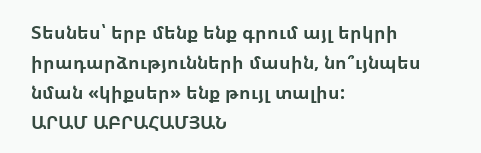Տեսնես՝ երբ մենք ենք գրում այլ երկրի իրադարձությունների մասին, նո՞ւյնպես նման «կիքսեր» ենք թույլ տալիս:
ԱՐԱՄ ԱԲՐԱՀԱՄՅԱՆ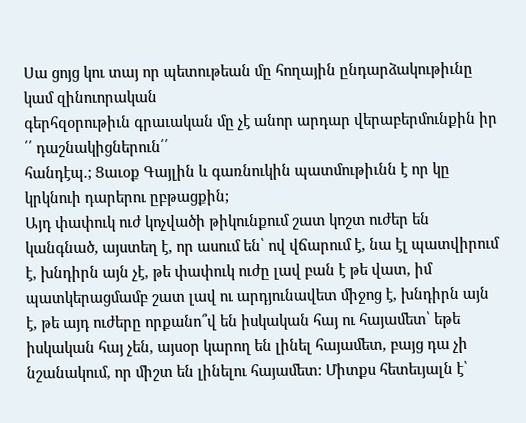Սա ցոյց կու տայ որ պետութեան մը հողային ընդարձակութիւնը կամ զինուորական
գերհզօրութիւն գրաւական մը չէ անոր արդար վերաբերմունքին իր ՛՛ դաշնակիցներուն՛՛
հանդէպ.; Ցաւօք Գայլին և գառնուկին պատմութիւնն է որ կը կրկնուի դարերու ըբթացքին;
Այդ փափուկ ուժ կոչվածի թիկունքում շատ կոշտ ուժեր են կանգնած, այստեղ է, որ ասում են՝ ով վճարում է, նա էլ պատվիրում է, խնդիրն այն չէ, թե փափուկ ուժը լավ բան է թե վատ, իմ պատկերացմամբ շատ լավ ու արդյունավետ միջոց է, խնդիրն այն է, թե այդ ուժերը որքանո՞վ են իսկական հայ ու հայամետ՝ եթե իսկական հայ չեն, այսօր կարող են լինել հայամետ, բայց դա չի նշանակում, որ միշտ են լինելու հայամետ: Միտքս հետեւյալն է՝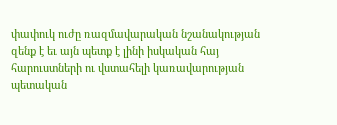փափուկ ուժը ռազմավարական նշանակության զենք է եւ այն պետք է լինի իսկական հայ հարուստների ու վստահելի կառավարության պետական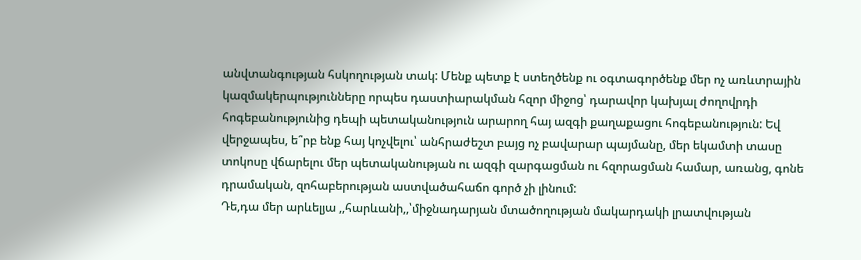անվտանգության հսկողության տակ: Մենք պետք է ստեղծենք ու օգտագործենք մեր ոչ առևտրային կազմակերպությունները որպես դաստիարակման հզոր միջոց՝ դարավոր կախյալ ժողովրդի հոգեբանությունից դեպի պետականություն արարող հայ ազգի քաղաքացու հոգեբանություն: Եվ վերջապես, ե՞րբ ենք հայ կոչվելու՝ անհրաժեշտ բայց ոչ բավարար պայմանը, մեր եկամտի տասը տոկոսը վճարելու մեր պետականության ու ազգի զարգացման ու հզորացման համար, առանց, գոնե դրամական, զոհաբերության աստվածահաճո գործ չի լինում:
Դե,դա մեր արևելյա ,,հարևանի,,՝միջնադարյան մտածողության մակարդակի լրատվության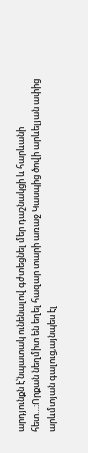արդյունքն է՝նպատակ ունենալով գժտեցնել մեր դաշնակցի և հարևանի հետ…:Որքան նեղմիտ են եղել հազար տարի առաջ Կասպից ծովի արևելյան ափից արևմտյան գալուց,այնպես էլ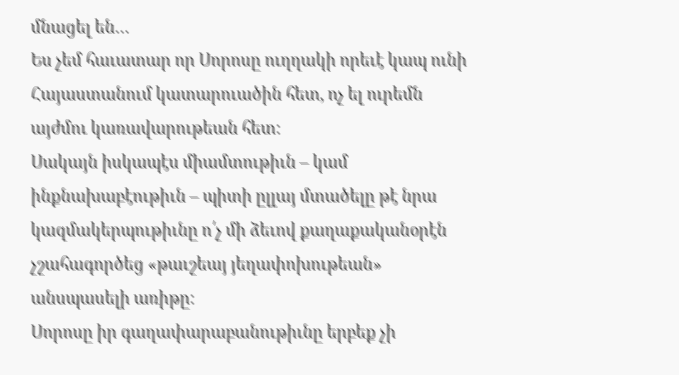մնացել են…
Ես չեմ հաւատար որ Սորոսը ուղղակի որեւէ կապ ունի Հայաստանում կատարուածին հետ, ոչ ել ուրեմն այժմու կառավարութեան հետ:
Սակայն իսկապէս միամտութիւն – կամ ինքնախաբէութիւն – պիտի ըլլայ մտածելը թէ նրա կազմակերպութիւնը ո՛չ մի ձեւով քաղաքականօրէն չշահագործեց «թաւշեայ յեղափոխութեան» անսպասելի առիթը:
Սորոսը իր գաղափարաբանութիւնը երբեք չի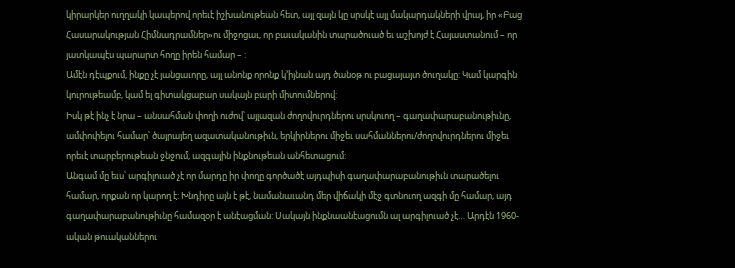կիրարկեր ուղղակի կապերով որեւէ իշխանութեան հետ, այլ զայն կը սրսկէ այլ մակարդակների վրայ, իր «Բաց Հասարակության Հիմնադրամներ»ու միջոցաւ, որ բաւականին տարածուած եւ աշխոյժ է Հայաստանում – որ յատկապէս պարարտ հողը իրեն համար – :
Ամէն դէպքում, ինքը չէ յանցաւորը, այլ անոնք որոնք կ’իյնան այդ ծանօթ ու բացայայտ ծուղակը: Կամ կարգին կուրութեամբ, կամ ել գիտակցաբար սակայն բարի միտումներով:
Իսկ թէ ինչ է նրա – անսահման փողի ուժով՝ այլազան ժողովուրդներու սրսկուող – գաղափարաբանութիւնը, ամփոփելու համար՝ ծայրայեղ ազատականութիւն, երկիրներու միջեւ սահմաններու/ժողովուրդներու միջեւ որեւէ տարբերութեան ջնջում, ազգային ինքնութեան անհետացում:
Անգամ մը եւս՝ արգիլուած չէ որ մարդը իր փողը գործածէ այդպիսի գաղափարաբանութիւն տարածելու համար, որքան որ կարող է: Խնդիրը այն է թէ, նամանաւանդ մեր վիճակի մէջ գտնուող ազգի մը համար, այդ գաղափարաբանութիւնը համազօր է անէացման: Սակայն ինքնաանէացումն ալ արգիլուած չէ… Արդէն 1960-ական թուականներու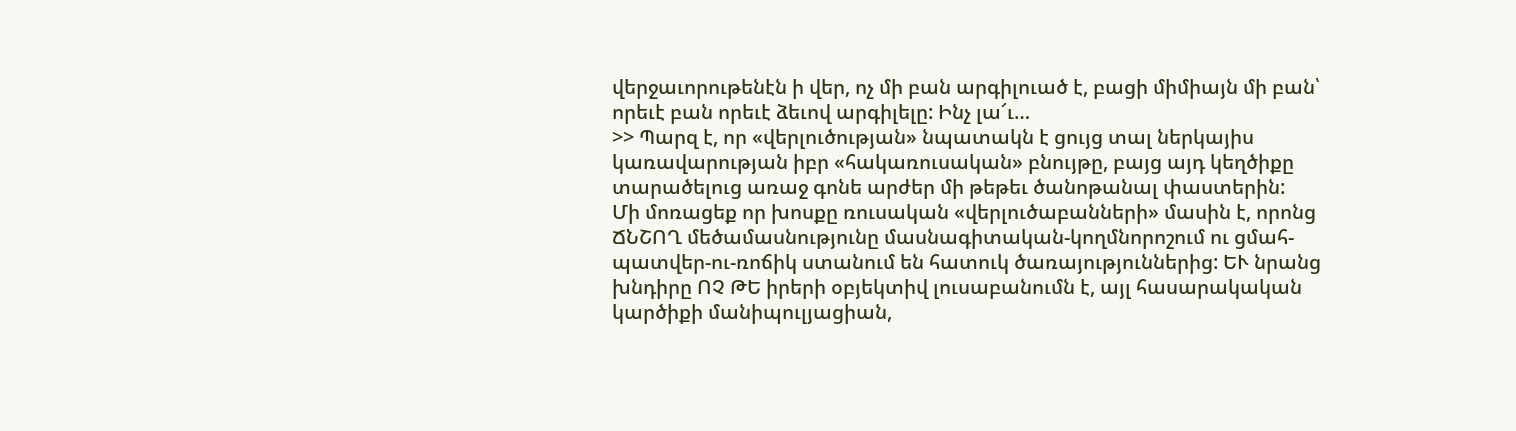վերջաւորութենէն ի վեր, ոչ մի բան արգիլուած է, բացի միմիայն մի բան՝ որեւէ բան որեւէ ձեւով արգիլելը: Ինչ լա՜ւ…
>> Պարզ է, որ «վերլուծության» նպատակն է ցույց տալ ներկայիս կառավարության իբր «հակառուսական» բնույթը, բայց այդ կեղծիքը տարածելուց առաջ գոնե արժեր մի թեթեւ ծանոթանալ փաստերին:
Մի մոռացեք որ խոսքը ռուսական «վերլուծաբանների» մասին է, որոնց ՃՆՇՈՂ մեծամասնությունը մասնագիտական-կողմնորոշում ու ցմահ-պատվեր-ու-ռոճիկ ստանում են հատուկ ծառայություններից: ԵՒ նրանց խնդիրը ՈՉ ԹԵ իրերի օբյեկտիվ լուսաբանումն է, այլ հասարակական կարծիքի մանիպուլյացիան,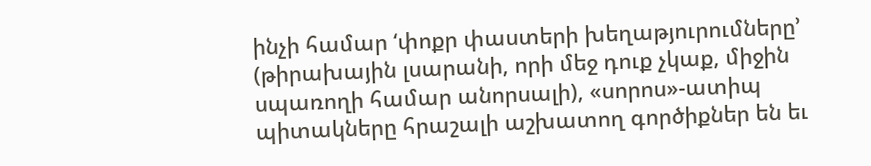ինչի համար ‘փոքր փաստերի խեղաթյուրումները’ (թիրախային լսարանի, որի մեջ դուք չկաք, միջին սպառողի համար անորսալի), «սորոս»-ատիպ պիտակները հրաշալի աշխատող գործիքներ են եւ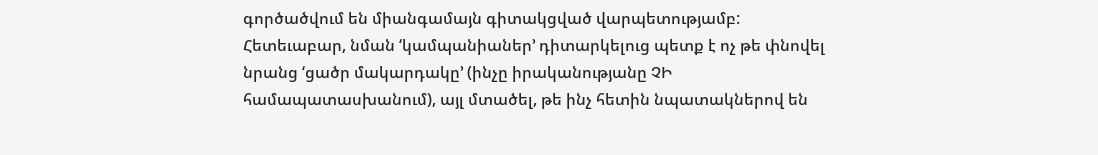գործածվում են միանգամայն գիտակցված վարպետությամբ:
Հետեւաբար, նման ‘կամպանիաներ’ դիտարկելուց պետք է ոչ թե փնովել նրանց ‘ցածր մակարդակը’ (ինչը իրականությանը ՉԻ համապատասխանում), այլ մտածել, թե ինչ հետին նպատակներով են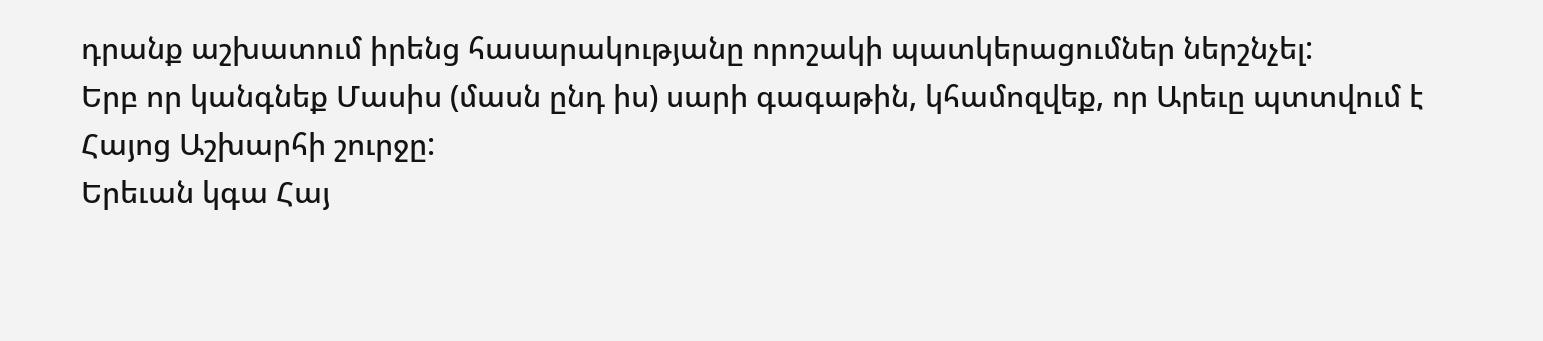դրանք աշխատում իրենց հասարակությանը որոշակի պատկերացումներ ներշնչել:
Երբ որ կանգնեք Մասիս (մասն ընդ իս) սարի գագաթին, կհամոզվեք, որ Արեւը պտտվում է Հայոց Աշխարհի շուրջը:
Երեւան կգա Հայ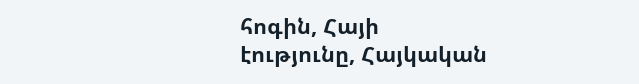հոգին, Հայի էությունը, Հայկական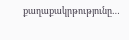քաղաքակրթությունը…